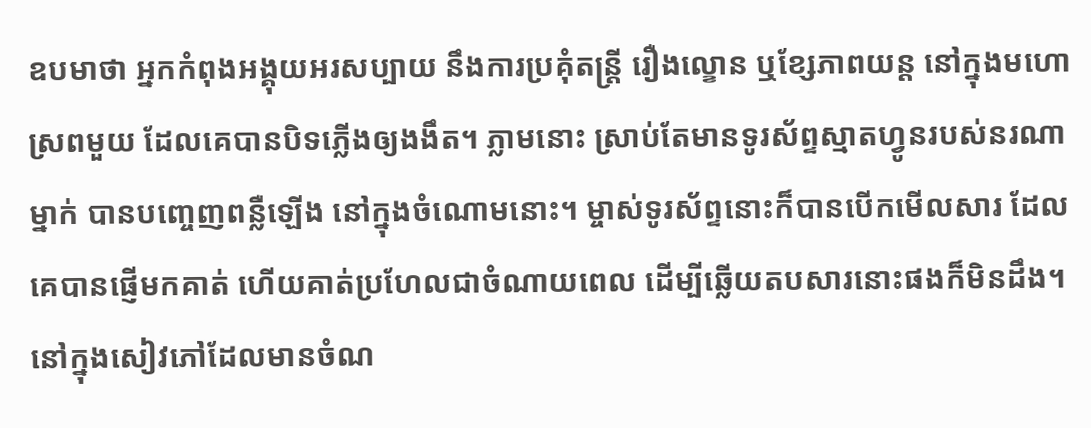ឧបមាថា អ្នកកំពុងអង្គុយអរសប្បាយ នឹងការប្រគុំតន្រ្តី រឿងល្ខោន ឬខ្សែភាពយន្ត នៅក្នុងមហោស្រពមួយ ដែលគេបានបិទភ្លើងឲ្យងងឹត។ ភ្លាមនោះ ស្រាប់តែមានទូរស័ព្ទស្មាតហ្វូនរបស់នរណាម្នាក់ បានបញ្ចេញពន្លឺឡើង នៅក្នុងចំណោមនោះ។ ម្ចាស់ទូរស័ព្ទនោះក៏បានបើកមើលសារ ដែលគេបានផ្ញើមកគាត់ ហើយគាត់ប្រហែលជាចំណាយពេល ដើម្បីឆ្លើយតបសារនោះផងក៏មិនដឹង។ នៅក្នុងសៀវភៅដែលមានចំណ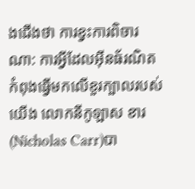ងជើងថា ការខ្វះការពិចារណា: ការអ្វីដែលអ៊ីនធ័រណិត កំពុងធ្វើមកលើខួរក្បាលរបស់យើង លោកនីកូឡាស ខារ(Nicholas Carr)បា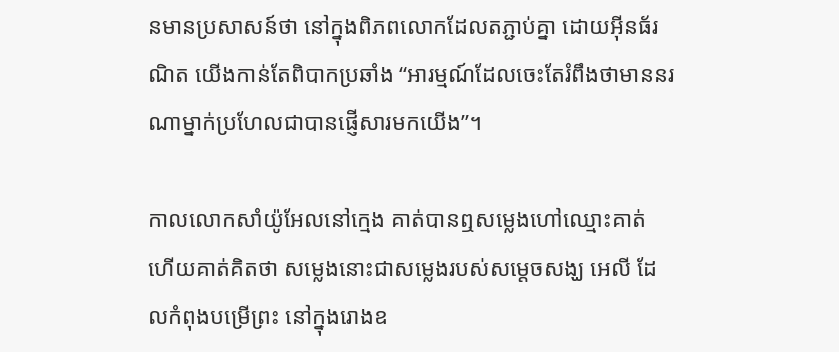នមានប្រសាសន៍ថា នៅក្នុងពិភពលោកដែលតភ្ជាប់គ្នា ដោយអ៊ីនធ័រណិត យើងកាន់តែពិបាកប្រឆាំង “អារម្មណ៍ដែលចេះតែរំពឹងថាមាននរណាម្នាក់ប្រហែលជាបានផ្ញើសារមកយើង”។

កាលលោកសាំយ៉ូអែលនៅក្មេង គាត់បានឮសម្លេងហៅឈ្មោះគាត់ ហើយគាត់គិតថា សម្លេងនោះជាសម្លេងរបស់សម្តេចសង្ឃ អេលី ដែលកំពុងបម្រើព្រះ នៅក្នុងរោងឧ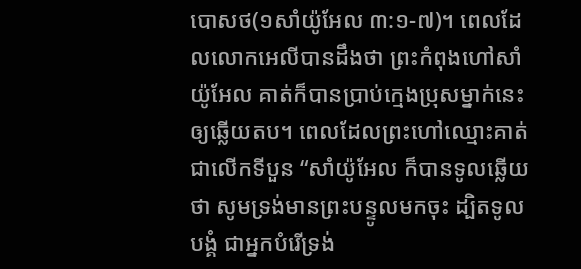បោសថ(១សាំយ៉ូអែល ៣:១-៧)។ ពេលដែលលោកអេលីបានដឹងថា ព្រះកំពុងហៅសាំយ៉ូអែល គាត់ក៏បានប្រាប់ក្មេងប្រុសម្នាក់នេះឲ្យឆ្លើយតប។ ពេលដែលព្រះហៅឈ្មោះគាត់ជាលើកទីបួន “សាំយ៉ូអែល ក៏បានទូលឆ្លើយថា សូមទ្រង់មានព្រះបន្ទូលមកចុះ ដ្បិតទូលបង្គំ ជាអ្នកបំរើទ្រង់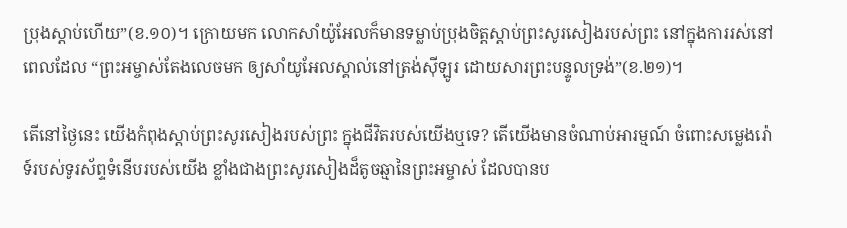ប្រុងស្តាប់ហើយ”(ខ.១០)។ ក្រោយមក លោកសាំយ៉ូអែលក៏មានទម្លាប់ប្រុងចិត្តស្តាប់ព្រះសូរសៀងរបស់ព្រះ នៅក្នុងការរស់នៅ ពេលដែល “ព្រះអម្ចាស់តែងលេចមក ឲ្យសាំយូអែលស្គាល់នៅត្រង់ស៊ីឡូរ ដោយសារព្រះបន្ទូលទ្រង់”(ខ.២១)។

តើនៅថ្ងៃនេះ យើងកំពុងស្តាប់ព្រះសូរសៀងរបស់ព្រះ ក្នុងជីវិតរបស់យើងឬទេ? តើយើងមានចំណាប់អារម្មណ៍ ចំពោះសម្លេងរ៉ោទ៍របស់ទូរស័ព្ទទំនើបរបស់យើង ខ្លាំងជាងព្រះសូរសៀងដ៏តូចឆ្មានៃព្រះអម្ចាស់ ដែលបានប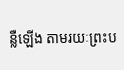ន្លឺឡើង តាមរយៈព្រះប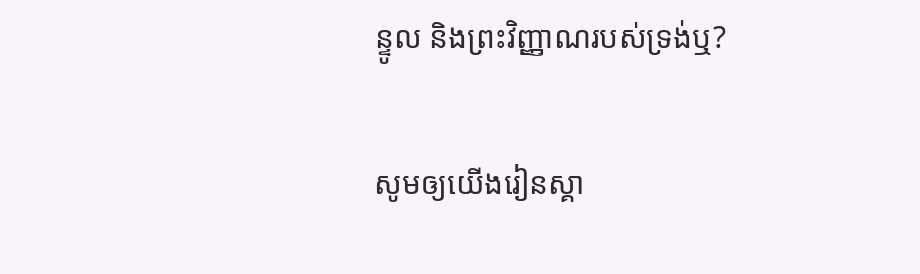ន្ទូល និងព្រះវិញ្ញាណរបស់ទ្រង់ឬ?

សូមឲ្យយើងរៀនស្គា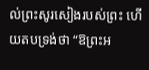ល់ព្រះសូរសៀងរបស់ព្រះ ហើយតបទ្រង់ថា “ឱព្រះអ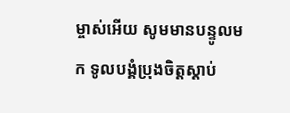ម្ចាស់អើយ សូមមានបន្ទូលមក ទូលបង្គំប្រុងចិត្តស្តាប់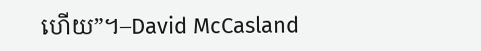ហើយ”។–David McCasland